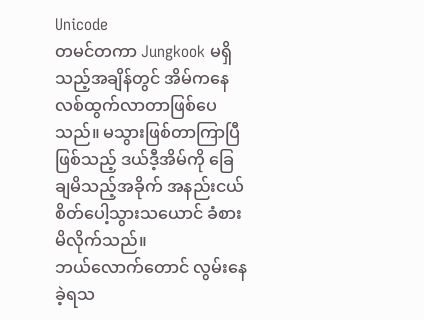Unicode
တမင်တကာ Jungkook မရှိသည့်အချိန်တွင် အိမ်ကနေ လစ်ထွက်လာတာဖြစ်ပေသည်။ မသွားဖြစ်တာကြာပြီဖြစ်သည့် ဒယ်ဒီ့အိမ်ကို ခြေချမိသည့်အခိုက် အနည်းငယ်စိတ်ပေါ့သွားသယောင် ခံစားမိလိုက်သည်။
ဘယ်လောက်တောင် လွမ်းနေခဲ့ရသ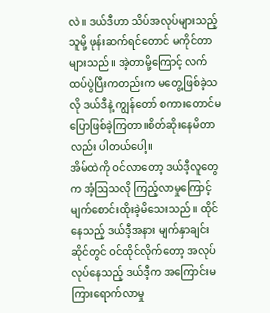လဲ။ ဒယ်ဒီဟာ သိပ်အလုပ်များသည့်သူမို့ ဖုန်းဆက်ရင်တောင် မကိုင်တာများသည်။ အဲ့တာမို့ကြောင့် လက်ထပ်ပွဲပြီးကတည်းက မတွေ့ဖြစ်ခဲ့သလို ဒယ်ဒီနဲ့ ကျွန်တော် စကားတောင်မပြောဖြစ်ခဲ့ကြတာ။စိတ်ဆိုးနေမိတာလည်း ပါတယ်ပေါ့။
အိမ်ထဲကို ဝင်လာတော့ ဒယ်ဒီ့လူတွေက အံ့ဩသလို ကြည့်လာမှုကြောင့် မျက်စောင်းထိုးခဲ့မိသေးသည်။ ထိုင်နေသည့် ဒယ်ဒီ့အနား မျက်နှာချင်းဆိုင်တွင် ဝင်ထိုင်လိုက်တော့ အလုပ်လုပ်နေသည့် ဒယ်ဒီ့က အကြောင်းမကြားရောက်လာမှု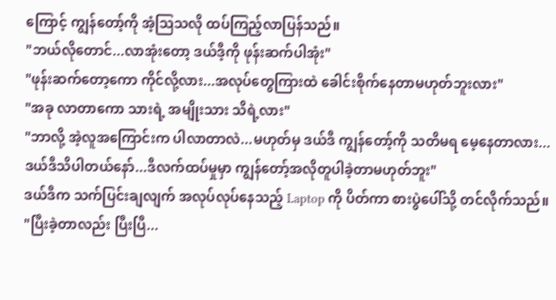ကြောင့် ကျွန်တော့်ကို အံ့ဩသလို ထပ်ကြည့်လာပြန်သည်။
"ဘယ်လိုတောင်...လာအုံးတော့ ဒယ်ဒီ့ကို ဖုန်းဆက်ပါအုံး"
"ဖုန်းဆက်တော့ကော ကိုင်လို့လား...အလုပ်တွေကြားထဲ ခေါင်းစိုက်နေတာမဟုတ်ဘူးလား"
"အခု လာတာကော သားရဲ့ အမျိုးသား သိရဲ့လား"
"ဘာလို့ အဲ့လူအကြောင်းက ပါလာတာလဲ...မဟုတ်မှ ဒယ်ဒီ ကျွန်တော့်ကို သတိမရ မေ့နေတာလား...ဒယ်ဒီသိပါတယ်နော်...ဒီလက်ထပ်မှုမှာ ကျွန်တော့်အလိုတူပါခဲ့တာမဟုတ်ဘူး"
ဒယ်ဒီက သက်ပြင်းချလျက် အလုပ်လုပ်နေသည့် Laptop ကို ပိတ်ကာ စားပွဲပေါ်သို့ တင်လိုက်သည်။
"ပြီးခဲ့တာလည်း ပြီးပြီ...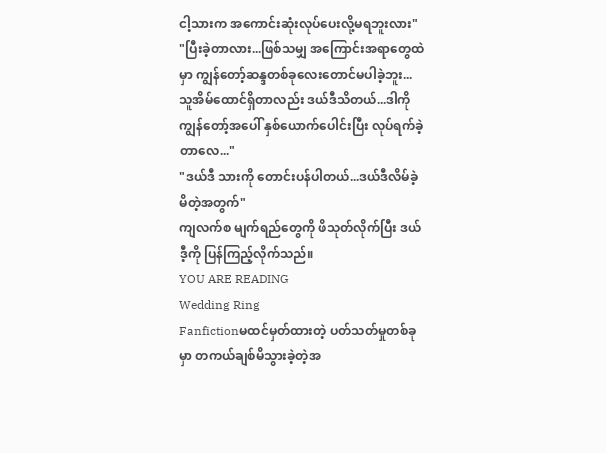ငါ့သားက အကောင်းဆုံးလုပ်ပေးလို့မရဘူးလား"
"ပြီးခဲ့တာလား...ဖြစ်သမျှ အကြောင်းအရာတွေထဲမှာ ကျွန်တော့်ဆန္ဒတစ်ခုလေးတောင်မပါခဲ့ဘူး...သူအိမ်ထောင်ရှိတာလည်း ဒယ်ဒီသိတယ်...ဒါကို ကျွန်တော့်အပေါ် နှစ်ယောက်ပေါင်းပြီး လုပ်ရက်ခဲ့တာလေ..."
"ဒယ်ဒီ သားကို တောင်းပန်ပါတယ်...ဒယ်ဒီလိမ်ခဲ့မိတဲ့အတွက်"
ကျလက်စ မျက်ရည်တွေကို ဖိသုတ်လိုက်ပြီး ဒယ်ဒီ့ကို ပြန်ကြည့်လိုက်သည်။
YOU ARE READING
Wedding Ring
Fanfictionမထင်မှတ်ထားတဲ့ ပတ်သတ်မှုတစ်ခုမှာ တကယ်ချစ်မိသွားခဲ့တဲ့အ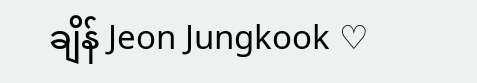ချိန် Jeon Jungkook ♡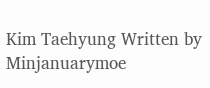Kim Taehyung Written by Minjanuarymoe